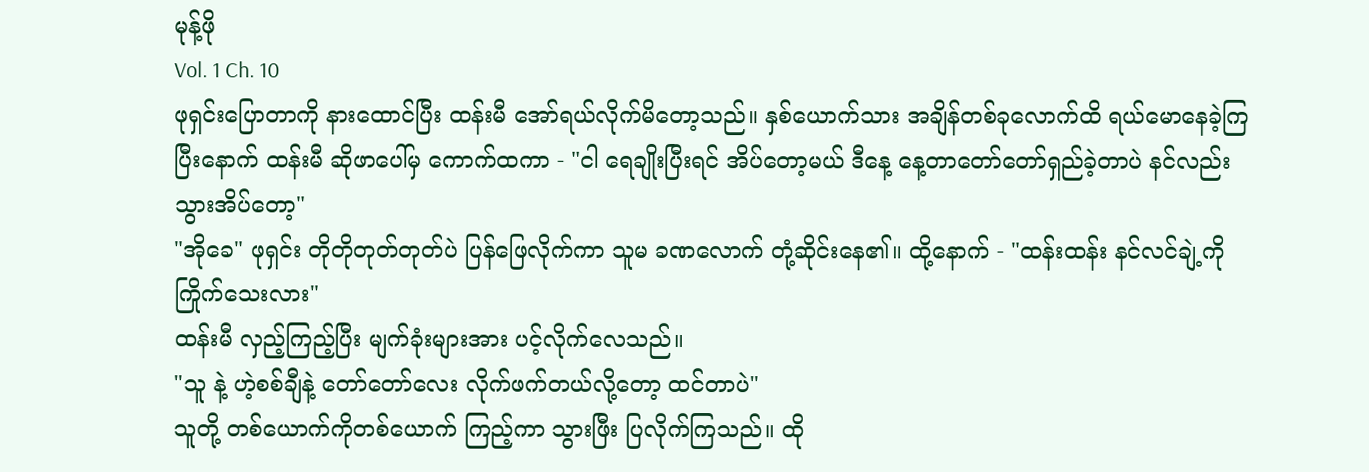မုန့်ဖို
Vol. 1 Ch. 10
ဖုရှင်းပြောတာကို နားထောင်ပြီး ထန်းမီ အော်ရယ်လိုက်မိတော့သည်။ နှစ်ယောက်သား အချိန်တစ်ခုလောက်ထိ ရယ်မောနေခဲ့ကြပြီးနောက် ထန်းမီ ဆိုဖာပေါ်မှ ကောက်ထကာ - "ငါ ရေချိုးပြီးရင် အိပ်တော့မယ် ဒီနေ့ နေ့တာတော်တော်ရှည်ခဲ့တာပဲ နင်လည်းသွားအိပ်တော့"
"အိုခေ" ဖုရှင်း တိုတိုတုတ်တုတ်ပဲ ပြန်ဖြေလိုက်ကာ သူမ ခဏလောက် တုံ့ဆိုင်းနေ၏။ ထို့နောက် - "ထန်းထန်း နင်လင်ချဲ့ကို ကြိုက်သေးလား"
ထန်းမီ လှည့်ကြည့်ပြီး မျက်ခုံးများအား ပင့်လိုက်လေသည်။
"သူ နဲ့ ဟဲ့စစ်ချီနဲ့ တော်တော်လေး လိုက်ဖက်တယ်လို့တော့ ထင်တာပဲ"
သူတို့ တစ်ယောက်ကိုတစ်ယောက် ကြည့်ကာ သွားဖြီး ပြလိုက်ကြသည်။ ထို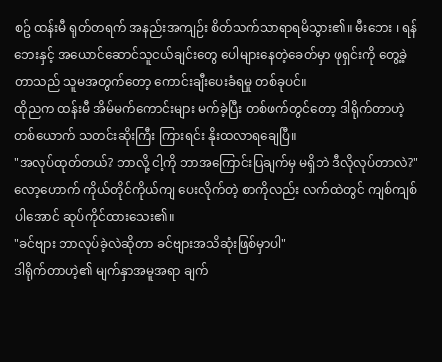စဥ် ထန်းမီ ရုတ်တရက် အနည်းအကျဉ်း စိတ်သက်သာရာရမိသွား၏။ မီးဘေး ၊ ရန်ဘေးနှင့် အယောင်ဆောင်သူငယ်ချင်းတွေ ပေါများနေတဲ့ခေတ်မှာ ဖုရှင်းကို တွေ့ခဲ့တာသည် သူမအတွက်တော့ ကောင်းချီးပေးခံရမှု တစ်ခုပင်။
ထိုညက ထန်းမီ အိမ်မက်ကောင်းများ မက်ခဲ့ပြီး တစ်ဖက်တွင်တော့ ဒါရိုက်တာဟဲ့တစ်ယောက် သတင်းဆိုးကြီး ကြားရင်း နိုးထလာရချေပြီ။
"အလုပ်ထုတ်တယ်? ဘာလို့ ငါ့ကို ဘာအကြောင်းပြချက်မှ မရှိဘဲ ဒီလိုလုပ်တာလဲ?"
လော့ဟောက် ကိုယ်တိုင်ကိုယ်ကျ ပေးလိုက်တဲ့ စာကိုလည်း လက်ထဲတွင် ကျစ်ကျစ်ပါအောင် ဆုပ်ကိုင်ထားသေး၏။
"ခင်ဗျား ဘာလုပ်ခဲ့လဲဆိုတာ ခင်ဗျားအသိဆုံးဖြစ်မှာပါ"
ဒါရိုက်တာဟဲ့၏ မျက်နှာအမူအရာ ချက်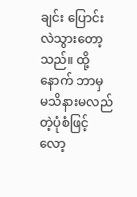ချင်း ပြောင်းလဲသွားတော့သည်။ ထို့နောက် ဘာမှ မသိနားမလည်တဲ့ပုံစံဖြင့် လော့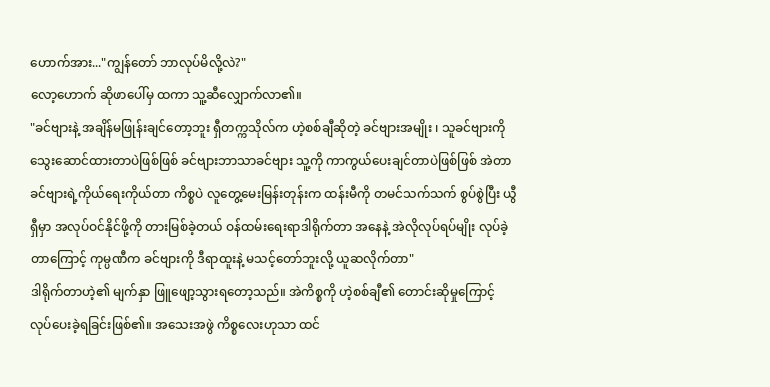ဟောက်အား..."ကျွန်တော် ဘာလုပ်မိလို့လဲ?"
လော့ဟောက် ဆိုဖာပေါ်မှ ထကာ သူ့ဆီလျှောက်လာ၏။
"ခင်ဗျားနဲ့ အချိန်မဖြုန်းချင်တော့ဘူး ရှီတက္ကသိုလ်က ဟဲ့စစ်ချီဆိုတဲ့ ခင်ဗျားအမျိုး ၊ သူခင်ဗျားကို သွေးဆောင်ထားတာပဲဖြစ်ဖြစ် ခင်ဗျားဘာသာခင်ဗျား သူ့ကို ကာကွယ်ပေးချင်တာပဲဖြစ်ဖြစ် အဲတာ ခင်ဗျားရဲ့ကိုယ်ရေးကိုယ်တာ ကိစ္စပဲ လူတွေ့မေးမြန်းတုန်းက ထန်းမီကို တမင်သက်သက် စွပ်စွဲပြီး ယွီရှီမှာ အလုပ်ဝင်နိုင်ဖို့ကို တားမြစ်ခဲ့တယ် ဝန်ထမ်းရေးရာဒါရိုက်တာ အနေနဲ့ အဲလိုလုပ်ရပ်မျိုး လုပ်ခဲ့တာကြောင့် ကုမ္ပဏီက ခင်ဗျားကို ဒီရာထူးနဲ့ မသင့်တော်ဘူးလို့ ယူဆလိုက်တာ"
ဒါရိုက်တာဟဲ့၏ မျက်နှာ ဖြူဖျော့သွားရတော့သည်။ အဲကိစ္စကို ဟဲ့စစ်ချီ၏ တောင်းဆိုမှုကြောင့် လုပ်ပေးခဲ့ရခြင်းဖြစ်၏။ အသေးအဖွဲ ကိစ္စလေးဟုသာ ထင်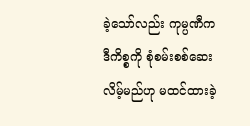ခဲ့သော်လည်း ကုမ္ပဏီက ဒီကိစ္စကို စုံစမ်းစစ်ဆေးလိမ့်မည်ဟု မထင်ထားခဲ့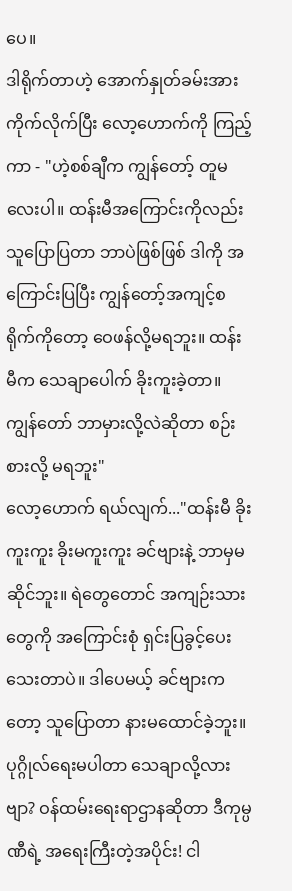ပေ။
ဒါရိုက်တာဟဲ့ အောက်နှုတ်ခမ်းအား ကိုက်လိုက်ပြီး လော့ဟောက်ကို ကြည့်ကာ - "ဟဲ့စစ်ချီက ကျွန်တော့် တူမလေးပါ။ ထန်းမီအကြောင်းကိုလည်း သူပြောပြတာ ဘာပဲဖြစ်ဖြစ် ဒါကို အကြောင်းပြပြီး ကျွန်တော့်အကျင့်စရိုက်ကိုတော့ ဝေဖန်လို့မရဘူး။ ထန်းမီက သေချာပေါက် ခိုးကူးခဲ့တာ။ ကျွန်တော် ဘာမှားလို့လဲဆိုတာ စဉ်းစားလို့ မရဘူး"
လော့ဟောက် ရယ်လျက်..."ထန်းမီ ခိုးကူးကူး ခိုးမကူးကူး ခင်ဗျားနဲ့ ဘာမှမဆိုင်ဘူး။ ရဲတွေတောင် အကျဉ်းသားတွေကို အကြောင်းစုံ ရှင်းပြခွင့်ပေးသေးတာပဲ။ ဒါပေမယ့် ခင်ဗျားကတော့ သူပြောတာ နားမထောင်ခဲ့ဘူး။ ပုဂ္ဂိုလ်ရေးမပါတာ သေချာလို့လားဗျာ? ဝန်ထမ်းရေးရာဌာနဆိုတာ ဒီကုမ္ပဏီရဲ့ အရေးကြီးတဲ့အပိုင်း! ငါ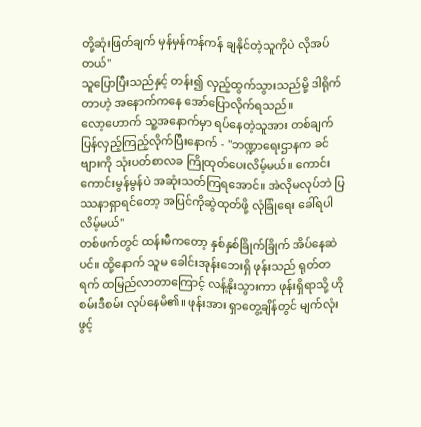တို့ဆုံးဖြတ်ချက် မှန်မှန်ကန်ကန် ချနိုင်တဲ့သူကိုပဲ လိုအပ်တယ်"
သူပြောပြီးသည်နှင့် တန်း၍ လှည့်ထွက်သွားသည်မို့ ဒါရိုက်တာဟဲ့ အနောက်ကနေ အော်ပြောလိုက်ရသည်။
လော့ဟောက် သူ့အနောက်မှာ ရပ်နေတဲ့သူအား တစ်ချက်ပြန်လှည့်ကြည့်လိုက်ပြီးနောက် - "ဘဏ္ဍာရေးဌာနက ခင်ဗျားကို သုံးပတ်စာလခ ကြိုထုတ်ပေးလိမ့်မယ်။ ကောင်းကောင်းမွန်မွန်ပဲ အဆုံးသတ်ကြရအောင်။ အဲလိုမလုပ်ဘဲ ပြဿနာရှာရင်တော့ အပြင်ကိုဆွဲထုတ်ဖို့ လုံခြုံရေး ခေါ်ရပါလိမ့်မယ်"
တစ်ဖက်တွင် ထန်းမီကတော့ နှစ်နှစ်ခြိုက်ခြိုက် အိပ်နေဆဲပင်။ ထို့နောက် သူမ ခေါင်းအုန်းဘေးရှိ ဖုန်းသည် ရုတ်တရက် ထမြည်လာတာကြောင့် လန့်နိုးသွားကာ ဖုန်းရှိရာသို့ ဟိုစမ်းဒီစမ်း လုပ်နေမိ၏။ ဖုန်းအား ရှာတွေ့ချိန်တွင် မျက်လုံးဖွင့်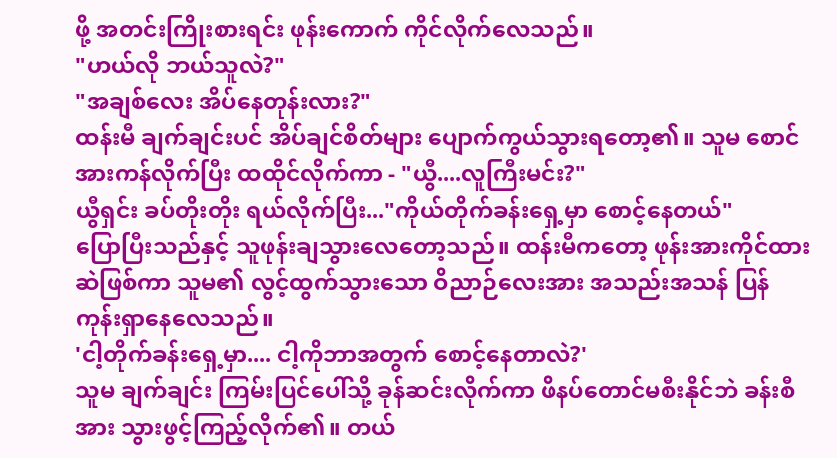ဖို့ အတင်းကြိုးစားရင်း ဖုန်းကောက် ကိုင်လိုက်လေသည်။
"ဟယ်လို ဘယ်သူလဲ?"
"အချစ်လေး အိပ်နေတုန်းလား?"
ထန်းမီ ချက်ချင်းပင် အိပ်ချင်စိတ်များ ပျောက်ကွယ်သွားရတော့၏။ သူမ စောင်အားကန်လိုက်ပြီး ထထိုင်လိုက်ကာ - "ယွီ....လူကြီးမင်း?"
ယွီရှင်း ခပ်တိုးတိုး ရယ်လိုက်ပြီး..."ကိုယ်တိုက်ခန်းရှေ့မှာ စောင့်နေတယ်"
ပြောပြီးသည်နှင့် သူဖုန်းချသွားလေတော့သည်။ ထန်းမီကတော့ ဖုန်းအားကိုင်ထားဆဲဖြစ်ကာ သူမ၏ လွင့်ထွက်သွားသော ဝိညာဉ်လေးအား အသည်းအသန် ပြန်ကုန်းရှာနေလေသည်။
'ငါ့တိုက်ခန်းရှေ့မှာ.... ငါ့ကိုဘာအတွက် စောင့်နေတာလဲ?'
သူမ ချက်ချင်း ကြမ်းပြင်ပေါ်သို့ ခုန်ဆင်းလိုက်ကာ ဖိနပ်တောင်မစီးနိုင်ဘဲ ခန်းစီအား သွားဖွင့်ကြည့်လိုက်၏။ တယ်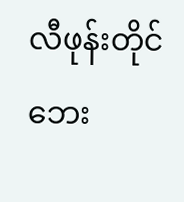လီဖုန်းတိုင်ဘေး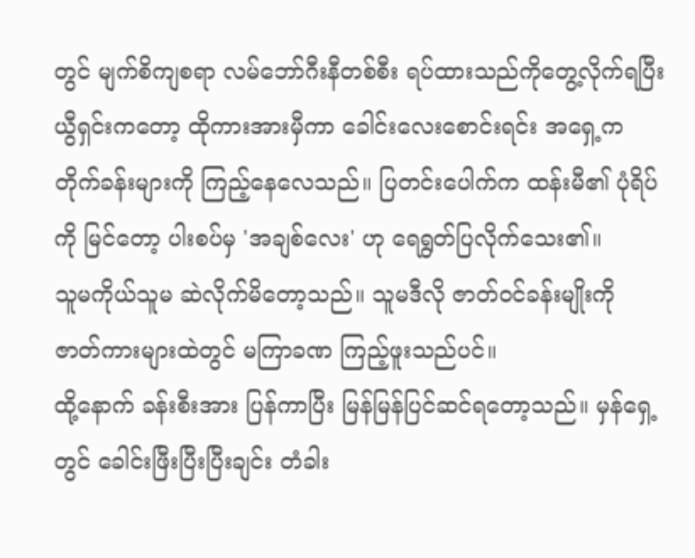တွင် မျက်စိကျစရာ လမ်ဘော်ဂီးနီတစ်စီး ရပ်ထားသည်ကိုတွေ့လိုက်ရပြီး ယွီရှင်းကတော့ ထိုကားအားမှီကာ ခေါင်းလေးစောင်းရင်း အရှေ့က တိုက်ခန်းများကို ကြည့်နေလေသည်။ ပြတင်းပေါက်က ထန်းမီ၏ ပုံရိပ်ကို မြင်တော့ ပါးစပ်မှ 'အချစ်လေး' ဟု ရေရွတ်ပြလိုက်သေး၏။
သူမကိုယ်သူမ ဆဲလိုက်မိတော့သည်။ သူမဒီလို ဇာတ်ဝင်ခန်းမျိုးကို ဇာတ်ကားများထဲတွင် မကြာခဏ ကြည့်ဖူးသည်ပင်။
ထို့နောက် ခန်းစီးအား ပြန်ကာပြီး မြန်မြန်ပြင်ဆင်ရတော့သည်။ မှန်ရှေ့တွင် ခေါင်းဖြီးပြီးပြီးချင်း တံခါး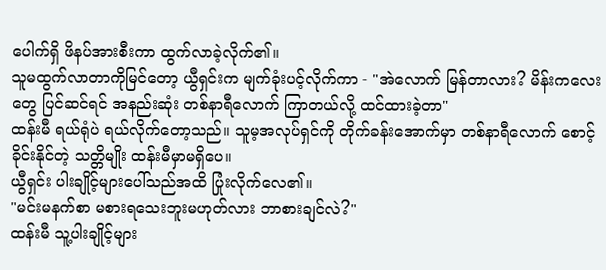ပေါက်ရှိ ဖိနပ်အားစီးကာ ထွက်လာခဲ့လိုက်၏။
သူမထွက်လာတာကိုမြင်တော့ ယွီရှင်းက မျက်ခုံးပင့်လိုက်ကာ - "အဲလောက် မြန်တာလား? မိန်းကလေးတွေ ပြင်ဆင်ရင် အနည်းဆုံး တစ်နာရီလောက် ကြာတယ်လို့ ထင်ထားခဲ့တာ"
ထန်းမီ ရယ်ရုံပဲ ရယ်လိုက်တော့သည်။ သူမ့အလုပ်ရှင်ကို တိုက်ခန်းအောက်မှာ တစ်နာရီလောက် စောင့်ခိုင်းနိုင်တဲ့ သတ္တိမျိုး ထန်းမီမှာမရှိပေ။
ယွီရှင်း ပါးချိုင့်များပေါ်သည်အထိ ပြုံးလိုက်လေ၏။
"မင်းမနက်စာ မစားရသေးဘူးမဟုတ်လား ဘာစားချင်လဲ?"
ထန်းမီ သူ့ပါးချိုင့်များ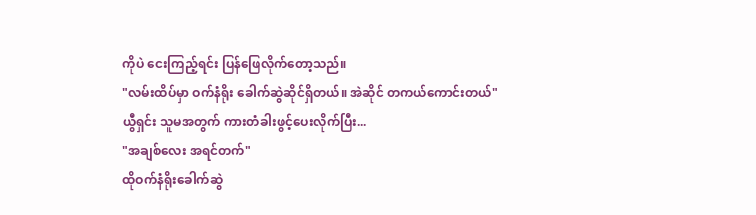ကိုပဲ ငေးကြည့်ရင်း ပြန်ဖြေလိုက်တော့သည်။
"လမ်းထိပ်မှာ ဝက်နံရိုး ခေါက်ဆွဲဆိုင်ရှိတယ်။ အဲဆိုင် တကယ်ကောင်းတယ်"
ယွီရှင်း သူမအတွက် ကားတံခါးဖွင့်ပေးလိုက်ပြီး...
"အချစ်လေး အရင်တက်"
ထိုဝက်နံရိုးခေါက်ဆွဲ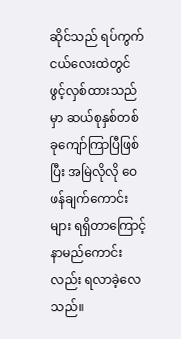ဆိုင်သည် ရပ်ကွက်ငယ်လေးထဲတွင် ဖွင့်လှစ်ထားသည်မှာ ဆယ်စုနှစ်တစ်ခုကျော်ကြာပြီဖြစ်ပြီး အမြဲလိုလို ဝေဖန်ချက်ကောင်းများ ရရှိတာကြောင့် နာမည်ကောင်းလည်း ရလာခဲ့လေသည်။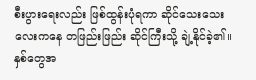စီးပွားရေးလည်း ဖြစ်ထွန်းပုံရကာ ဆိုင်သေးသေးလေးကနေ တဖြည်းဖြည်း ဆိုင်ကြီးသို့ ချဲ့နိုင်ခဲ့၏။
နှစ်တွေအ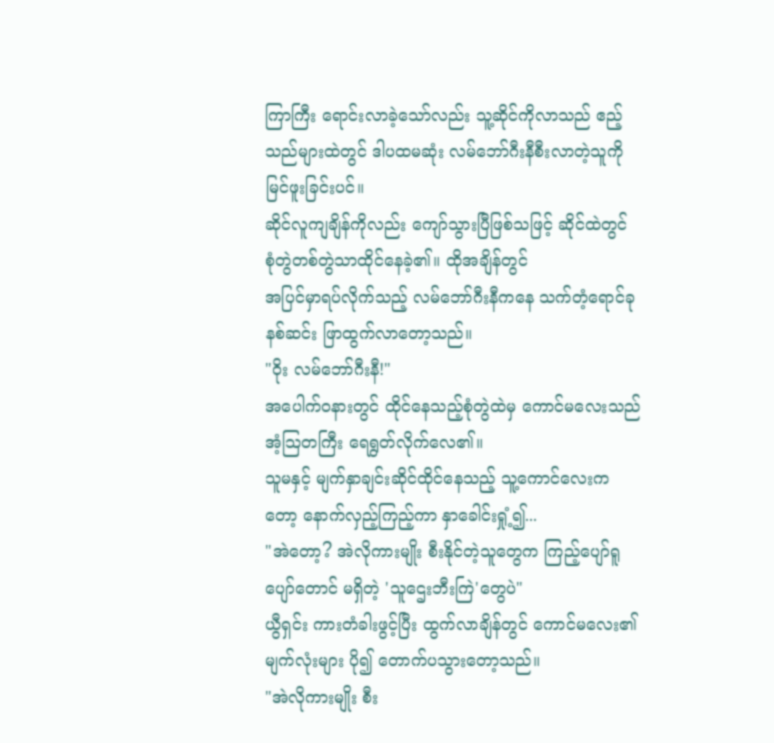ကြာကြီး ရောင်းလာခဲ့သော်လည်း သူ့ဆိုင်ကိုလာသည် ဧည့်သည်များထဲတွင် ဒါပထမဆုံး လမ်ဘော်ဂီးနီစီးလာတဲ့သူကို မြင်ဖူးခြင်းပင်။
ဆိုင်လူကျချိန်ကိုလည်း ကျော်သွားပြီဖြစ်သဖြင့် ဆိုင်ထဲတွင် စုံတွဲတစ်တွဲသာထိုင်နေခဲ့၏။ ထိုအချိန်တွင်
အပြင်မှာရပ်လိုက်သည့် လမ်ဘော်ဂီးနီကနေ သက်တံ့ရောင်ခုနစ်ဆင်း ဖြာထွက်လာတော့သည်။
"ဝိုး လမ်ဘော်ဂီးနီ!"
အပေါက်ဝနားတွင် ထိုင်နေသည့်စုံတွဲထဲမှ ကောင်မလေးသည် အံ့သြတကြီး ရေရွတ်လိုက်လေ၏။
သူမနှင့် မျက်နှာချင်းဆိုင်ထိုင်နေသည့် သူ့ကောင်လေးကတော့ နောက်လှည့်ကြည့်ကာ နှာခေါင်းရှုံ့၍...
"အဲတော့? အဲလိုကားမျိုး စီးနိုင်တဲ့သူတွေက ကြည့်ပျော်ရူပျော်တောင် မရှိတဲ့ 'သူဌေးဘီးကြဲ'တွေပဲ"
ယွီရှင်း ကားတံခါးဖွင့်ပြီး ထွက်လာချိန်တွင် ကောင်မလေး၏ မျက်လုံးများ ပို၍ တောက်ပသွားတော့သည်။
"အဲလိုကားမျိုး စီး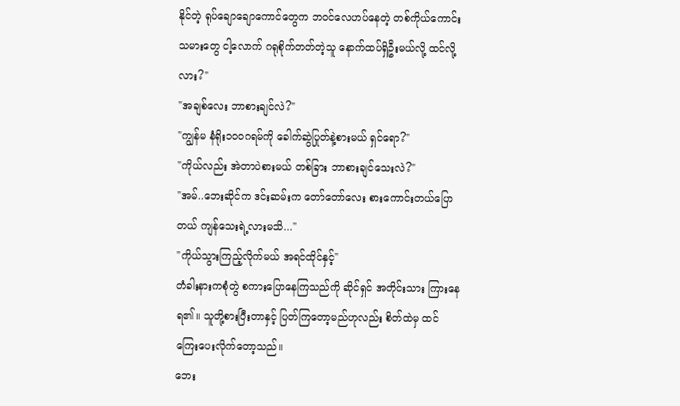နိုင်တဲ့ ရုပ်ချောချောကောင်တွေက ဘဝင်လေဟပ်နေတဲ့ တစ်ကိုယ်ကောင်းသမားတွေ ငါ့လောက် ဂရုစိုက်တတ်တဲ့သူ နောက်ထပ်ရှိဦးမယ်လို့ ထင်လို့လား?"
"အချစ်လေး ဘာစားချင်လဲ?"
"ကျွန်မ နံရိုး၁၀၀ဂရမ်ကို ခေါက်ဆွဲပြုတ်နဲ့စားမယ် ရှင်ရော?"
"ကိုယ်လည်း အဲတာပဲစားမယ် တစ်ခြား ဘာစားချင်သေးလဲ?"
"အမ်..ဘေးဆိုင်က ဒင်းဆမ်းက တော်တော်လေး စားကောင်းတယ်ပြောတယ် ကျန်သေးရဲ့လားမသိ..."
"ကိုယ်သွားကြည့်လိုက်မယ် အရင်ထိုင်နှင့်"
တံခါးနားကစုံတွဲ စကားပြောနေကြသည်ကို ဆိုင်ရှင် အတိုင်းသား ကြားနေရ၏။ သူတို့စားပြီးတာနှင့် ပြတ်ကြတော့မည်ဟုလည်း စိတ်ထဲမှ ထင်ကြေးပေးလိုက်တော့သည်။
ဘေး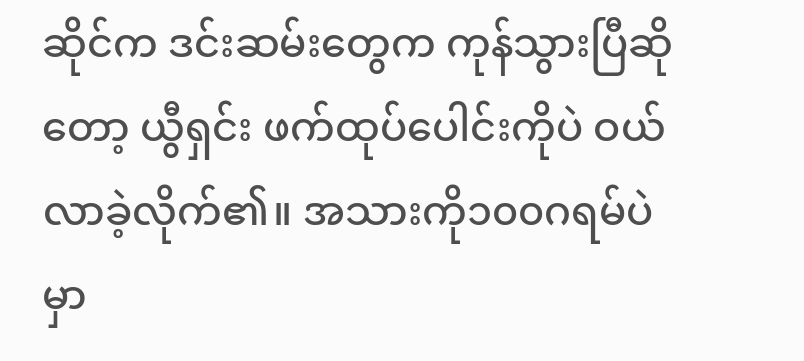ဆိုင်က ဒင်းဆမ်းတွေက ကုန်သွားပြီဆိုတော့ ယွီရှင်း ဖက်ထုပ်ပေါင်းကိုပဲ ဝယ်လာခဲ့လိုက်၏။ အသားကို၁၀၀ဂရမ်ပဲ မှာ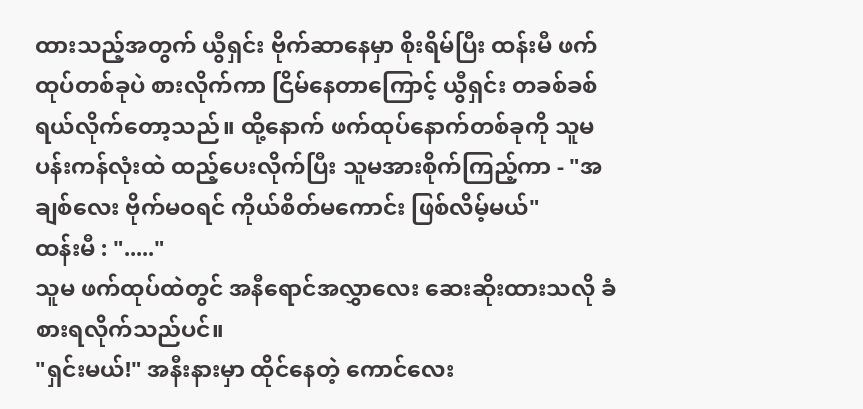ထားသည့်အတွက် ယွီရှင်း ဗိုက်ဆာနေမှာ စိုးရိမ်ပြီး ထန်းမီ ဖက်ထုပ်တစ်ခုပဲ စားလိုက်ကာ ငြိမ်နေတာကြောင့် ယွီရှင်း တခစ်ခစ်ရယ်လိုက်တော့သည်။ ထို့နောက် ဖက်ထုပ်နောက်တစ်ခုကို သူမပန်းကန်လုံးထဲ ထည့်ပေးလိုက်ပြီး သူမအားစိုက်ကြည့်ကာ - "အချစ်လေး ဗိုက်မဝရင် ကိုယ်စိတ်မကောင်း ဖြစ်လိမ့်မယ်"
ထန်းမီ : "....."
သူမ ဖက်ထုပ်ထဲတွင် အနီရောင်အလွှာလေး ဆေးဆိုးထားသလို ခံစားရလိုက်သည်ပင်။
"ရှင်းမယ်!" အနီးနားမှာ ထိုင်နေတဲ့ ကောင်လေး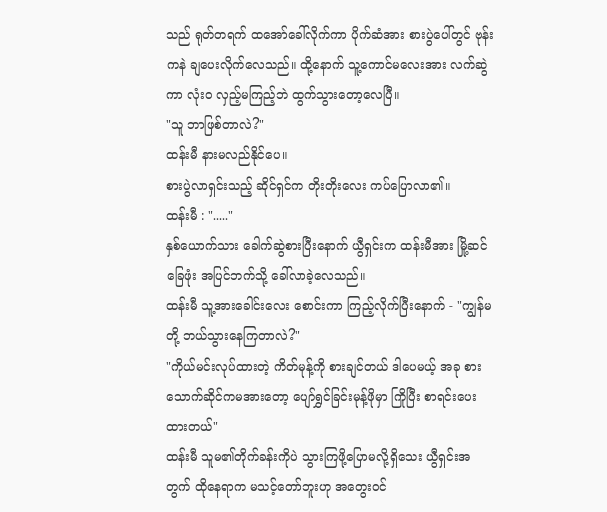သည် ရုတ်တရက် ထအော်ခေါ်လိုက်ကာ ပိုက်ဆံအား စားပွဲပေါ်တွင် ဗုန်းကနဲ ချပေးလိုက်လေသည်။ ထို့နောက် သူ့ကောင်မလေးအား လက်ဆွဲကာ လုံးဝ လှည့်မကြည့်ဘဲ ထွက်သွားတော့လေပြီ။
"သူ ဘာဖြစ်တာလဲ?"
ထန်းမီ နားမလည်နိုင်ပေ။
စားပွဲလာရှင်းသည့် ဆိုင်ရှင်က တိုးတိုးလေး ကပ်ပြောလာ၏။
ထန်းမီ : "....."
နှစ်ယောက်သား ခေါက်ဆွဲစားပြီးနောက် ယွီရှင်းက ထန်းမီအား မြို့ဆင်ခြေဖုံး အပြင်ဘက်သို့ ခေါ်လာခဲ့လေသည်။
ထန်းမီ သူ့အားခေါင်းလေး စောင်းကာ ကြည့်လိုက်ပြီးနောက် - "ကျွန်မတို့ ဘယ်သွားနေကြတာလဲ?"
"ကိုယ်မင်းလုပ်ထားတဲ့ ကိတ်မုန့်ကို စားချင်တယ် ဒါပေမယ့် အခု စားသောက်ဆိုင်ကမအားတော့ ပျော်ရွှင်ခြင်းမုန့်ဖိုမှာ ကြိုပြီး စာရင်းပေးထားတယ်"
ထန်းမီ သူမ၏တိုက်ခန်းကိုပဲ သွားကြဖို့ပြောမလို့ရှိသေး ယွီရှင်းအတွက် ထိုနေရာက မသင့်တော်ဘူးဟု အတွေးဝင်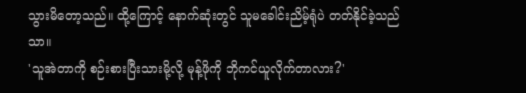သွားမိတော့သည်။ ထို့ကြောင့် နောက်ဆုံးတွင် သူမခေါင်းညိမ့်ရုံပဲ တတ်နိုင်ခဲ့သည်သာ။
'သူအဲတာကို စဉ်းစားပြီးသားမို့လို့ မုန့်ဖိုကို ဘိုကင်ယူလိုက်တာလား?'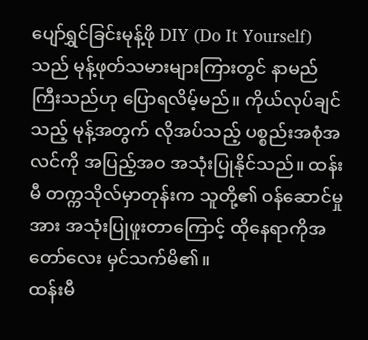ပျော်ရွှင်ခြင်းမုန့်ဖို DIY (Do It Yourself) သည် မုန့်ဖုတ်သမားများကြားတွင် နာမည်ကြီးသည်ဟု ပြောရလိမ့်မည်။ ကိုယ်လုပ်ချင်သည့် မုန့်အတွက် လိုအပ်သည့် ပစ္စည်းအစုံအလင်ကို အပြည့်အဝ အသုံးပြုနိုင်သည်။ ထန်းမီ တက္ကသိုလ်မှာတုန်းက သူတို့၏ ဝန်ဆောင်မှုအား အသုံးပြုဖူးတာကြောင့် ထိုနေရာကိုအတော်လေး မှင်သက်မိ၏။
ထန်းမီ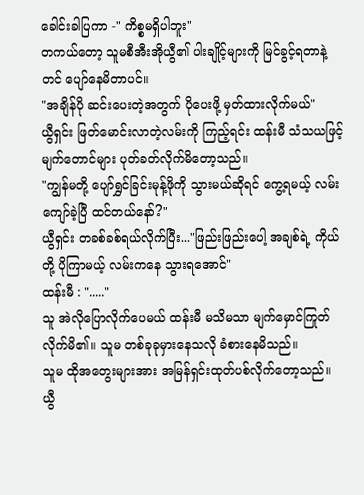ခေါင်းခါပြကာ -" ကိစ္စမရှိပါဘူး"
တကယ်တော့ သူမစီအီးအိုယွီ၏ ပါးချိုင့်များကို မြင်ခွင့်ရတာနဲ့တင် ပျော်နေမိတာပင်။
"အချိန်ပို ဆင်းပေးတဲ့အတွက် ပိုပေးဖို့ မှတ်ထားလိုက်မယ်"
ယွီရှင်း ဖြတ်မောင်းလာတဲ့လမ်းကို ကြည့်ရင်း ထန်းမီ သံသယဖြင့် မျက်တောင်များ ပုတ်ခတ်လိုက်မိတော့သည်။
"ကျွန်မတို့ ပျော်ရွှင်ခြင်းမုန့်ဖိုကို သွားမယ်ဆိုရင် ကွေ့ရမယ့် လမ်းကျော်ခဲ့ပြီ ထင်တယ်နော်?"
ယွီရှင်း တခစ်ခစ်ရယ်လိုက်ပြီး..."ဖြည်းဖြည်းပေါ့ အချစ်ရဲ့ ကိုယ်တို့ ပိုကြာမယ့် လမ်းကနေ သွားရအောင်"
ထန်းမီ : "....."
သူ အဲလိုပြောလိုက်ပေမယ် ထန်းမီ မသိမသာ မျက်မှောင်ကြုတ်လိုက်မိ၏။ သူမ တစ်ခုခုမှားနေသလို ခံစားနေမိသည်။
သူမ ထိုအတွေးများအား အမြန်ရှင်းထုတ်ပစ်လိုက်တော့သည်။ ယွီ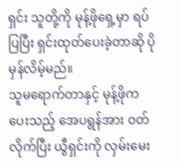ရှင်း သူတို့ကို မုန့်ဖိုရှေ့မှာ ရပ်ပြပြီး ရှင်းထုတ်ပေးခဲ့တာဆို ပိုမှန်လိမ့်မည်။
သူမရောက်တာနှင့် မုန့်ဖိုကပေးသည့် အေပရွန်အား ဝတ်လိုက်ပြီး ယွီရှင်းကို လှမ်းမေး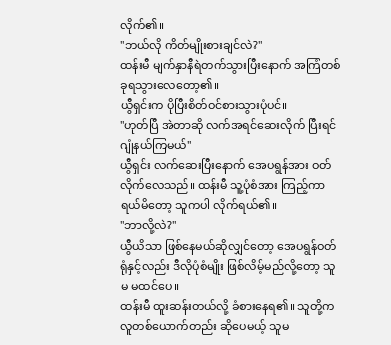လိုက်၏။
"ဘယ်လို ကိတ်မျိုးစားချင်လဲ?"
ထန်းမီ မျက်နှာနီရဲတက်သွားပြီးနောက် အကြံတစ်ခုရသွားလေတော့၏။
ယွီရှင်းက ပိုပြီးစိတ်ဝင်စားသွားပုံပင်။
"ဟုတ်ပြီ အဲတာဆို လက်အရင်ဆေးလိုက် ပြီးရင်ဂျုံနယ်ကြမယ်"
ယွီရှင်း လက်ဆေးပြီးနောက် အေပရွန်အား ဝတ်လိုက်လေသည်။ ထန်းမီ သူ့ပုံစံအား ကြည့်ကာ ရယ်မိတော့ သူကပါ လိုက်ရယ်၏။
"ဘာလို့လဲ?"
ယွီယိသာ ဖြစ်နေမယ်ဆိုလျှင်တော့ အေပရွန်ဝတ်ရုံနှင့်လည်း ဒီလိုပုံစံမျိုး ဖြစ်လိမ့်မည်လို့တော့ သူမ မထင်ပေ။
ထန်းမီ ထူးဆန်းတယ်လို့ ခံစားနေရ၏။ သူတို့က လူတစ်ယောက်တည်း ဆိုပေမယ့် သူမ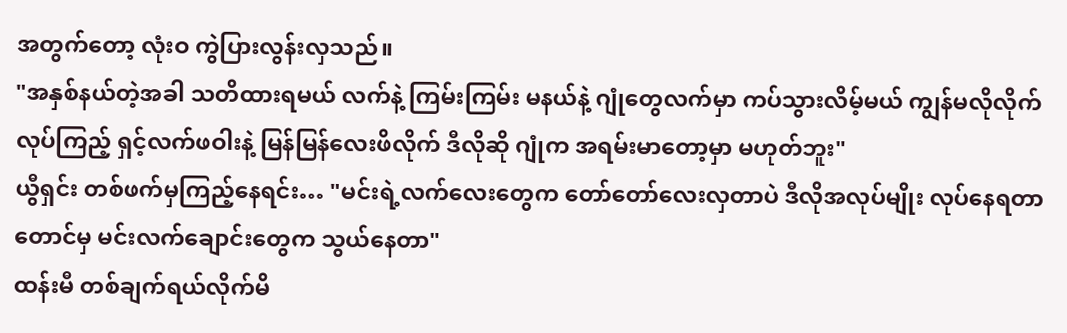အတွက်တော့ လုံးဝ ကွဲပြားလွန်းလှသည်။
"အနှစ်နယ်တဲ့အခါ သတိထားရမယ် လက်နဲ့ ကြမ်းကြမ်း မနယ်နဲ့ ဂျုံတွေလက်မှာ ကပ်သွားလိမ့်မယ် ကျွန်မလိုလိုက်လုပ်ကြည့် ရှင့်လက်ဖဝါးနဲ့ မြန်မြန်လေးဖိလိုက် ဒီလိုဆို ဂျုံက အရမ်းမာတော့မှာ မဟုတ်ဘူး"
ယွီရှင်း တစ်ဖက်မှကြည့်နေရင်း… "မင်းရဲ့လက်လေးတွေက တော်တော်လေးလှတာပဲ ဒီလိုအလုပ်မျိုး လုပ်နေရတာတောင်မှ မင်းလက်ချောင်းတွေက သွယ်နေတာ"
ထန်းမီ တစ်ချက်ရယ်လိုက်မိ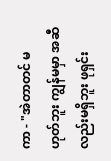ကာ - "အဲတာတင် မဟုတ်ဘူး ကျွန်မမှာ အဆီလည်းမရှိဘူး ဖုရှင်း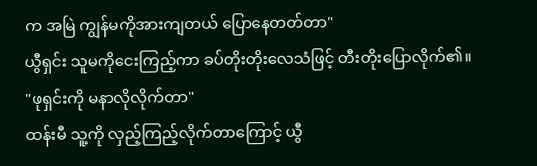က အမြဲ ကျွန်မကိုအားကျတယ် ပြောနေတတ်တာ"
ယွီရှင်း သူမကိုငေးကြည့်ကာ ခပ်တိုးတိုးလေသံဖြင့် တီးတိုးပြောလိုက်၏။
"ဖုရှင်းကို မနာလိုလိုက်တာ"
ထန်းမီ သူ့ကို လှည့်ကြည့်လိုက်တာကြောင့် ယွီ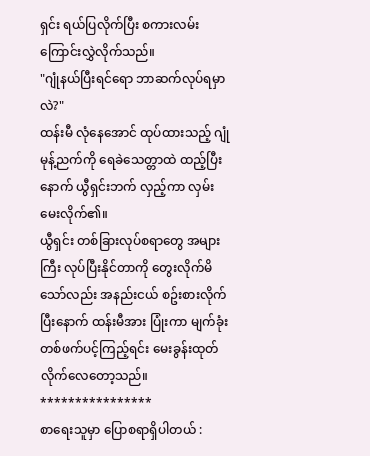ရှင်း ရယ်ပြလိုက်ပြီး စကားလမ်းကြောင်းလွှဲလိုက်သည်။
"ဂျုံနယ်ပြီးရင်ရော ဘာဆက်လုပ်ရမှာလဲ?"
ထန်းမီ လုံနေအောင် ထုပ်ထားသည့် ဂျုံမုန့်ညက်ကို ရေခဲသေတ္တာထဲ ထည့်ပြီးနောက် ယွီရှင်းဘက် လှည့်ကာ လှမ်းမေးလိုက်၏။
ယွီရှင်း တစ်ခြားလုပ်စရာတွေ အများကြီး လုပ်ပြီးနိုင်တာကို တွေးလိုက်မိသော်လည်း အနည်းငယ် စဥ်းစားလိုက်ပြီးနောက် ထန်းမီအား ပြုံးကာ မျက်ခုံးတစ်ဖက်ပင့်ကြည့်ရင်း မေးခွန်းထုတ်လိုက်လေတော့သည်။
****************
စာရေးသူမှာ ပြောစရာရှိပါတယ် :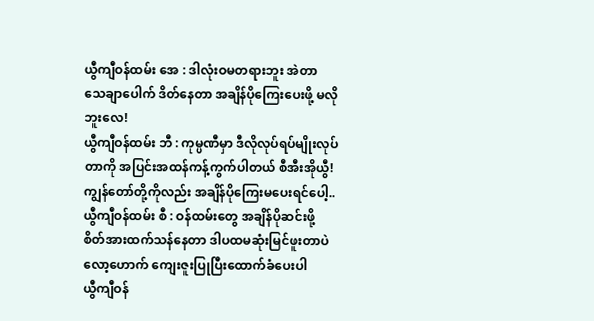ယွီကျီဝန်ထမ်း အေ : ဒါလုံးဝမတရားဘူး အဲတာ သေချာပေါက် ဒိတ်နေတာ အချိန်ပိုကြေးပေးဖို့ မလိုဘူးလေ!
ယွီကျီဝန်ထမ်း ဘီ : ကုမ္ပဏီမှာ ဒီလိုလုပ်ရပ်မျိုးလုပ်တာကို အပြင်းအထန်ကန့်ကွက်ပါတယ် စီအီးအိုယွီ! ကျွန်တော်တို့ကိုလည်း အချိန်ပိုကြေးမပေးရင်ပေါ့..
ယွီကျီဝန်ထမ်း စီ : ဝန်ထမ်းတွေ အချိန်ပိုဆင်းဖို့ စိတ်အားထက်သန်နေတာ ဒါပထမဆုံးမြင်ဖူးတာပဲ လော့ဟောက် ကျေးဇူးပြုပြီးထောက်ခံပေးပါ
ယွီကျီဝန်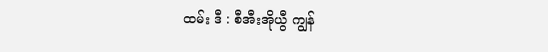ထမ်း ဒီ : စီအီးအိုယွီ ကျွန်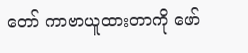တော် ကာဗာယူထားတာကို ဖော်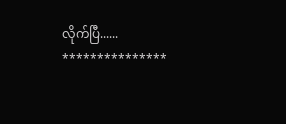လိုက်ပြီ......
***************